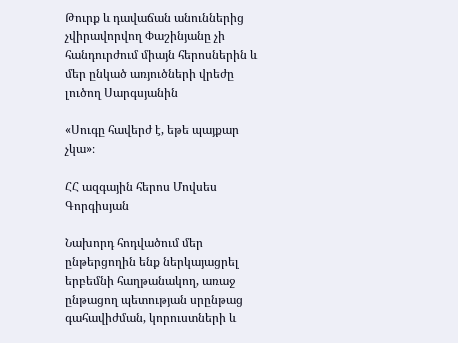Թուրք և դավաճան անուններից չվիրավորվող Փաշինյանը չի հանդուրժում միայն հերոսներին և մեր ընկած առյուծների վրեժը լուծող Սարգսյանին

«Սուգը հավերժ է, եթե պայքար չկա»։

ՀՀ ազգային հերոս Մովսես Գորգիսյան

Նախորդ հոդվածում մեր ընթերցողին ենք ներկայացրել երբեմնի հաղթանակող, առաջ ընթացող պետության սրընթաց գահավիժման, կորուստների և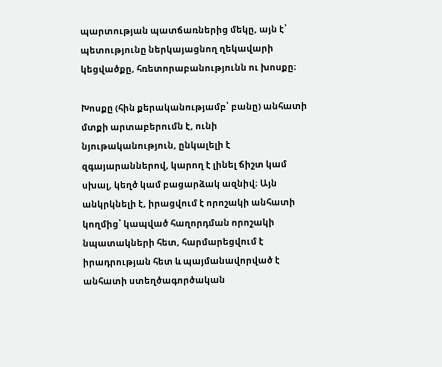պարտության պատճառներից մեկը, այն է՝ պետությունը ներկայացնող ղեկավարի կեցվածքը, հռետորաբանությունն ու խոսքը։

Խոսքը (հին քերականությամբ՝ բանը) անհատի մտքի արտաբերումն է, ունի նյութականություն, ընկալելի է զգայարաններով, կարող է լինել ճիշտ կամ սխալ, կեղծ կամ բացարձակ ազնիվ։ Այն անկրկնելի է, իրացվում է որոշակի անհատի կողմից՝ կապված հաղորդման որոշակի նպատակների հետ, հարմարեցվում է իրադրության հետ և պայմանավորված է անհատի ստեղծագործական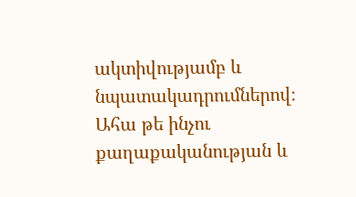ակտիվությամբ և նպատակադրումներով։ Ահա թե ինչու քաղաքականության և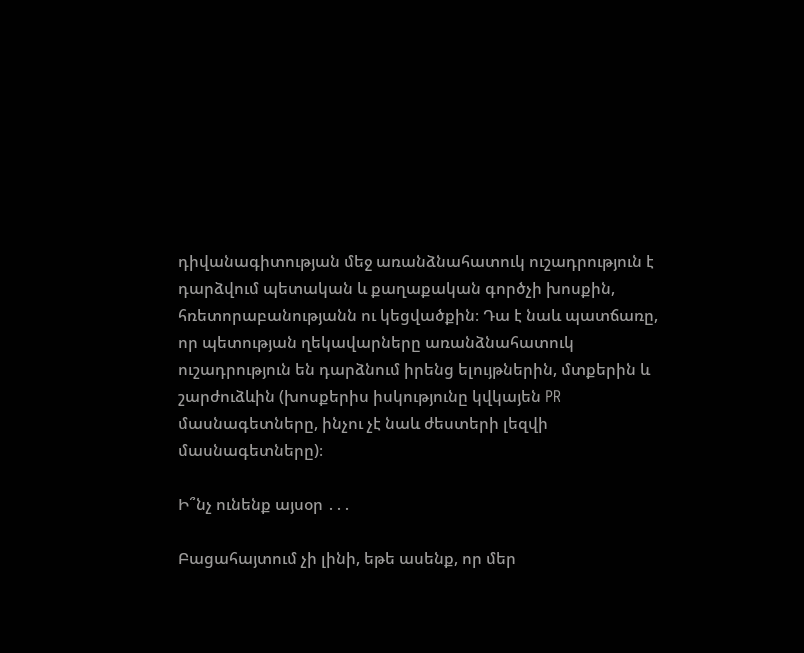դիվանագիտության մեջ առանձնահատուկ ուշադրություն է դարձվում պետական և քաղաքական գործչի խոսքին, հռետորաբանությանն ու կեցվածքին։ Դա է նաև պատճառը, որ պետության ղեկավարները առանձնահատուկ ուշադրություն են դարձնում իրենց ելույթներին, մտքերին և շարժուձևին (խոսքերիս իսկությունը կվկայեն PR մասնագետները, ինչու չէ նաև ժեստերի լեզվի մասնագետները)։

Ի՞նչ ունենք այսօր ․․․

Բացահայտում չի լինի, եթե ասենք, որ մեր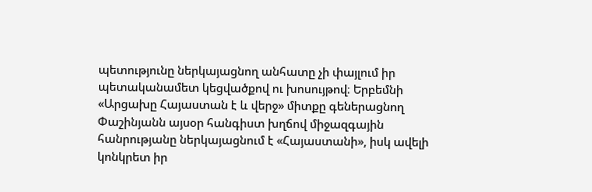պետությունը ներկայացնող անհատը չի փայլում իր պետականամետ կեցվածքով ու խոսույթով։ Երբեմնի «Արցախը Հայաստան է և վերջ» միտքը գեներացնող Փաշինյանն այսօր հանգիստ խղճով միջազգային հանրությանը ներկայացնում է «Հայաստանի», իսկ ավելի կոնկրետ իր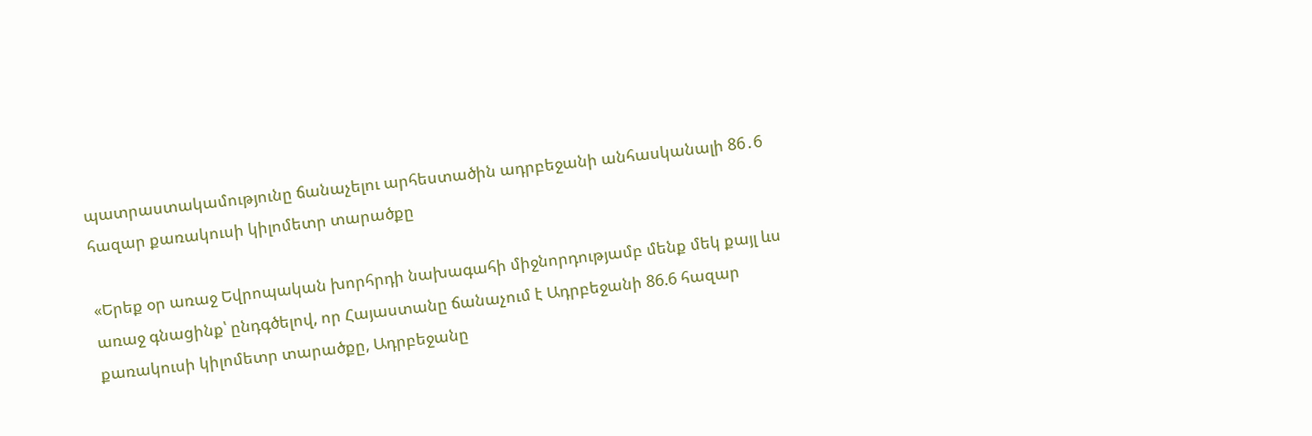պատրաստակամությունը ճանաչելու արհեստածին ադրբեջանի անհասկանալի 86․6 հազար քառակուսի կիլոմետր տարածքը

«Երեք օր առաջ Եվրոպական խորհրդի նախագահի միջնորդությամբ մենք մեկ քայլ ևս առաջ գնացինք՝ ընդգծելով, որ Հայաստանը ճանաչում է Ադրբեջանի 86.6 հազար քառակուսի կիլոմետր տարածքը, Ադրբեջանը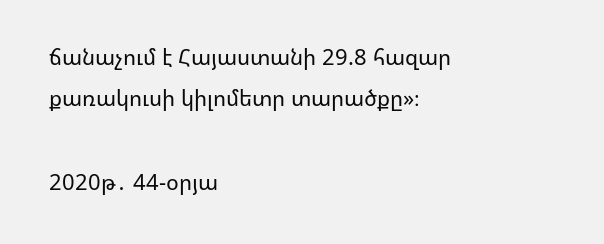ճանաչում է Հայաստանի 29.8 հազար քառակուսի կիլոմետր տարածքը»։

2020թ․ 44-օրյա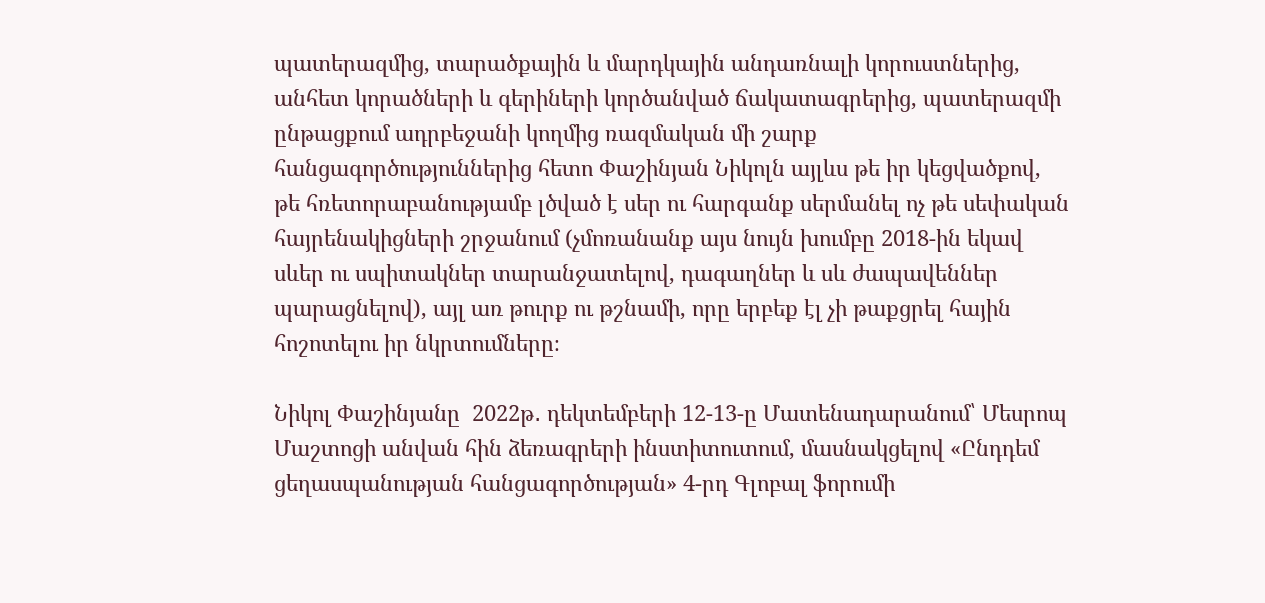պատերազմից, տարածքային և մարդկային անդառնալի կորուստներից, անհետ կորածների և գերիների կործանված ճակատագրերից, պատերազմի ընթացքում ադրբեջանի կողմից ռազմական մի շարք հանցագործություններից հետո Փաշինյան Նիկոլն այլևս թե իր կեցվածքով, թե հռետորաբանությամբ լծված է սեր ու հարգանք սերմանել ոչ թե սեփական հայրենակիցների շրջանում (չմոռանանք այս նույն խումբը 2018-ին եկավ սևեր ու սպիտակներ տարանջատելով, դագաղներ և սև ժապավեններ պարացնելով), այլ առ թուրք ու թշնամի, որը երբեք էլ չի թաքցրել հային հոշոտելու իր նկրտումները։

Նիկոլ Փաշինյանը  2022թ․ դեկտեմբերի 12-13-ը Մատենադարանում՝ Մեսրոպ Մաշտոցի անվան հին ձեռագրերի ինստիտուտում, մասնակցելով «Ընդդեմ ցեղասպանության հանցագործության» 4-րդ Գլոբալ ֆորումի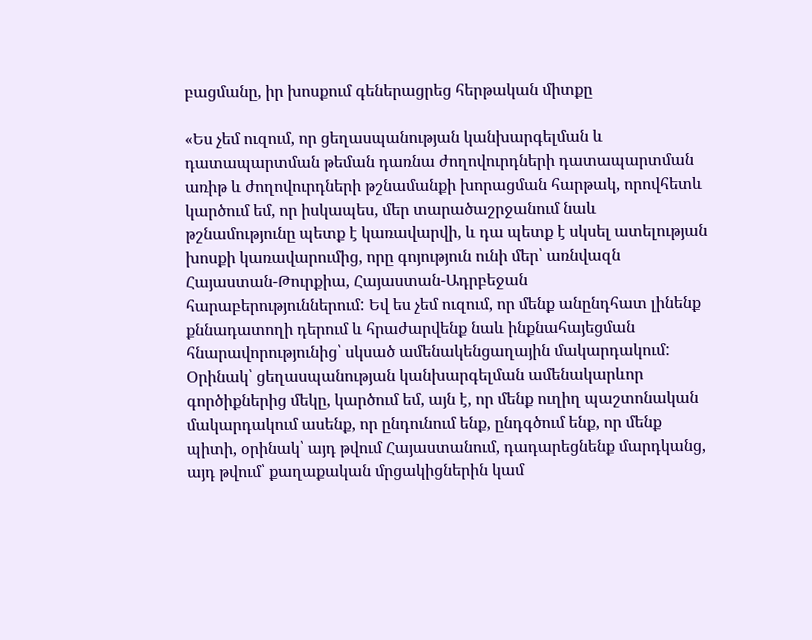բացմանը, իր խոսքում գեներացրեց հերթական միտքը

«Ես չեմ ուզում, որ ցեղասպանության կանխարգելման և դատապարտման թեման դառնա ժողովուրդների դատապարտման առիթ և ժողովուրդների թշնամանքի խորացման հարթակ, որովհետև կարծում եմ, որ իսկապես, մեր տարածաշրջանում նաև թշնամությունը պետք է կառավարվի, և դա պետք է սկսել ատելության խոսքի կառավարումից, որը գոյություն ունի մեր՝ առնվազն Հայաստան-Թուրքիա, Հայաստան-Ադրբեջան հարաբերություններում: Եվ ես չեմ ուզում, որ մենք անընդհատ լինենք քննադատողի դերում և հրաժարվենք նաև ինքնահայեցման հնարավորությունից՝ սկսած ամենակենցաղային մակարդակում: Օրինակ՝ ցեղասպանության կանխարգելման ամենակարևոր գործիքներից մեկը, կարծում եմ, այն է, որ մենք ուղիղ պաշտոնական մակարդակում ասենք, որ ընդունում ենք, ընդգծում ենք, որ մենք պիտի, օրինակ՝ այդ թվում Հայաստանում, դադարեցնենք մարդկանց, այդ թվում՝ քաղաքական մրցակիցներին կամ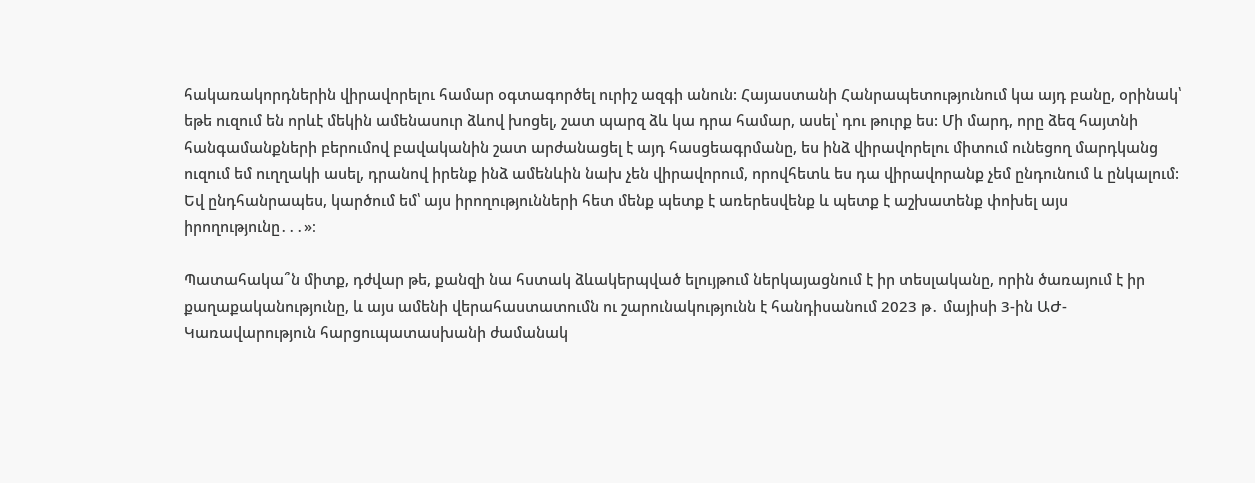հակառակորդներին վիրավորելու համար օգտագործել ուրիշ ազգի անուն: Հայաստանի Հանրապետությունում կա այդ բանը, օրինակ՝ եթե ուզում են որևէ մեկին ամենասուր ձևով խոցել, շատ պարզ ձև կա դրա համար, ասել՝ դու թուրք ես: Մի մարդ, որը ձեզ հայտնի հանգամանքների բերումով բավականին շատ արժանացել է այդ հասցեագրմանը, ես ինձ վիրավորելու միտում ունեցող մարդկանց ուզում եմ ուղղակի ասել, դրանով իրենք ինձ ամենևին նախ չեն վիրավորում, որովհետև ես դա վիրավորանք չեմ ընդունում և ընկալում: Եվ ընդհանրապես, կարծում եմ՝ այս իրողությունների հետ մենք պետք է առերեսվենք և պետք է աշխատենք փոխել այս իրողությունը․․․»։

Պատահակա՞ն միտք, դժվար թե, քանզի նա հստակ ձևակերպված ելույթում ներկայացնում է իր տեսլականը, որին ծառայում է իր քաղաքականությունը, և այս ամենի վերահաստատումն ու շարունակությունն է հանդիսանում 2023 թ․ մայիսի 3-ին ԱԺ-Կառավարություն հարցուպատասխանի ժամանակ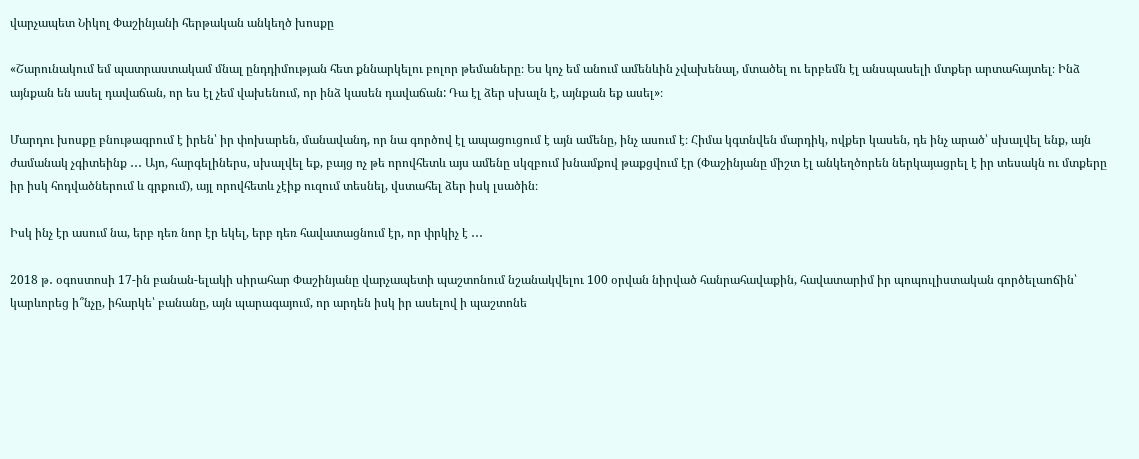վարչապետ Նիկոլ Փաշինյանի հերթական անկեղծ խոսքը

«Շարունակում եմ պատրաստակամ մնալ ընդդիմության հետ քննարկելու բոլոր թեմաները։ Ես կոչ եմ անում ամենևին չվախենալ, մտածել ու երբեմն էլ անսպասելի մտքեր արտահայտել։ Ինձ այնքան են ասել դավաճան, որ ես էլ չեմ վախենում, որ ինձ կասեն դավաճան: Դա էլ ձեր սխալն է, այնքան եք ասել»։

Մարդու խոսքը բնութագրում է իրեն՝ իր փոխարեն, մանավանդ, որ նա գործով էլ ապացուցում է այն ամենը, ինչ ասում է։ Հիմա կգտնվեն մարդիկ, ովքեր կասեն, դե ինչ արած՝ սխալվել ենք, այն ժամանակ չգիտեինք ․․․ Այո, հարգելիներս, սխալվել եք, բայց ոչ թե որովհետև այս ամենը սկզբում խնամքով թաքցվում էր (Փաշինյանը միշտ էլ անկեղծորեն ներկայացրել է իր տեսակն ու մտքերը իր իսկ հոդվածներում և գրքում), այլ որովհետև չէիք ուզում տեսնել, վստահել ձեր իսկ լսածին։

Իսկ ինչ էր ասում նա, երբ դեռ նոր էր եկել, երբ դեռ հավատացնում էր, որ փրկիչ է ․․․

2018 թ․ օգոստոսի 17-ին բանան-ելակի սիրահար Փաշինյանը վարչապետի պաշտոնում նշանակվելու 100 օրվան նիրված հանրահավաքին, հավատարիմ իր պոպուլիստական գործելաոճին՝ կարևորեց ի՞նչը, իհարկե՝ բանանը, այն պարագայում, որ արդեն իսկ իր ասելով ի պաշտոնե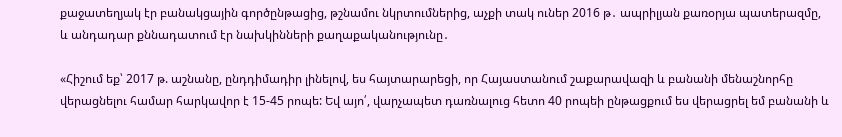քաջատեղյակ էր բանակցային գործընթացից, թշնամու նկրտումներից, աչքի տակ ուներ 2016 թ․ ապրիլյան քառօրյա պատերազմը, և անդադար քննադատում էր նախկինների քաղաքականությունը․

«Հիշում եք՝ 2017 թ. աշնանը, ընդդիմադիր լինելով, ես հայտարարեցի, որ Հայաստանում շաքարավազի և բանանի մենաշնորհը վերացնելու համար հարկավոր է 15-45 րոպե: Եվ այո՛, վարչապետ դառնալուց հետո 40 րոպեի ընթացքում ես վերացրել եմ բանանի և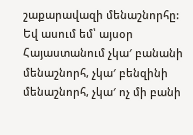շաքարավազի մենաշնորհը: Եվ ասում եմ՝ այսօր Հայաստանում չկա′ բանանի մենաշնորհ, չկա′ բենզինի մենաշնորհ, չկա′ ոչ մի բանի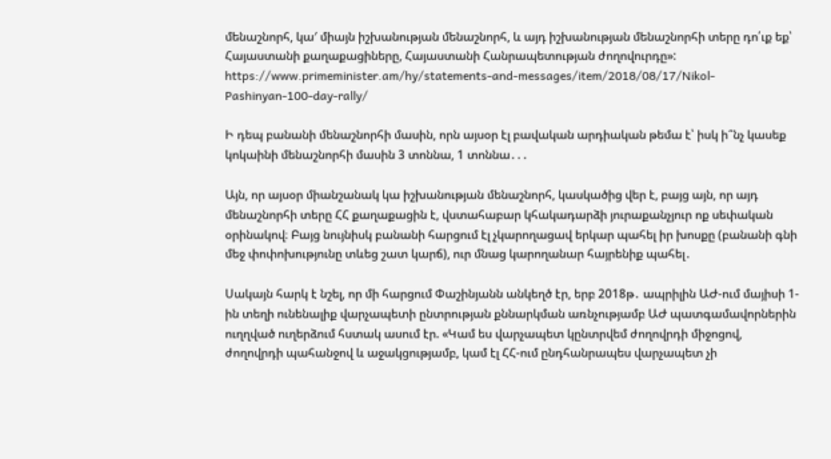մենաշնորհ, կա′ միայն իշխանության մենաշնորհ, և այդ իշխանության մենաշնորհի տերը դո՛ւք եք՝ Հայաստանի քաղաքացիները, Հայաստանի Հանրապետության ժողովուրդը»: https://www.primeminister.am/hy/statements-and-messages/item/2018/08/17/Nikol-Pashinyan-100-day-rally/

Ի դեպ բանանի մենաշնորհի մասին, որն այսօր էլ բավական արդիական թեմա է՝ իսկ ի՞նչ կասեք կոկաինի մենաշնորհի մասին 3 տոննա, 1 տոննա․․․

Այն, որ այսօր միանշանակ կա իշխանության մենաշնորհ, կասկածից վեր է, բայց այն, որ այդ մենաշնորհի տերը ՀՀ քաղաքացին է, վստահաբար կհակադարձի յուրաքանչյուր ոք սեփական օրինակով։ Բայց նույնիսկ բանանի հարցում էլ չկարողացավ երկար պահել իր խոսքը (բանանի գնի մեջ փոփոխությունը տևեց շատ կարճ), ուր մնաց կարողանար հայրենիք պահել․

Սակայն հարկ է նշել, որ մի հարցում Փաշինյանն անկեղծ էր, երբ 2018թ․ ապրիլին ԱԺ-ում մայիսի 1-ին տեղի ունենալիք վարչապետի ընտրության քննարկման առնչությամբ ԱԺ պատգամավորներին ուղղված ուղերձում հստակ ասում էր. «Կամ ես վարչապետ կընտրվեմ ժողովրդի միջոցով, ժողովրդի պահանջով և աջակցությամբ, կամ էլ ՀՀ-ում ընդհանրապես վարչապետ չի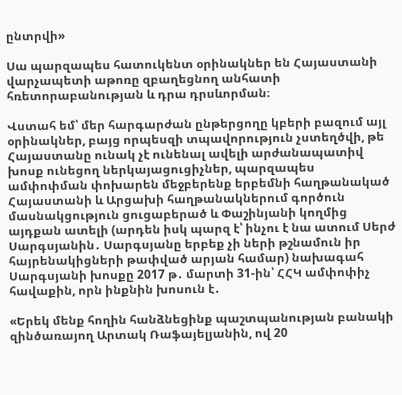ընտրվի»

Սա պարզապես հատուկենտ օրինակներ են Հայաստանի վարչապետի աթոռը զբաղեցնող անհատի հռետորաբանության և դրա դրսևորման։

Վստահ եմ՝ մեր հարգարժան ընթերցողը կբերի բազում այլ օրինակներ, բայց որպեսզի տպավորություն չստեղծվի, թե Հայաստանը ունակ չէ ունենալ ավելի արժանապատիվ խոսք ունեցող ներկայացուցիչներ, պարզապես ամփոփման փոխարեն մեջբերենք երբեմնի հաղթանակած Հայաստանի և Արցախի հաղթանակներում գործուն մասնակցություն ցուցաբերած և Փաշինյանի կողմից այդքան ատելի (արդեն իսկ պարզ է՝ ինչու է նա ատում Սերժ Սարգսյանին․ Սարգսյանը երբեք չի ների թշնամուն իր հայրենակիցների թափված արյան համար) նախագահ Սարգսյանի խոսքը 2017 թ․ մարտի 31-ին՝ ՀՀԿ ամփոփիչ հավաքին, որն ինքնին խոսուն է․

«Երեկ մենք հողին հանձնեցինք պաշտպանության բանակի զինծառայող Արտակ Ռաֆայելյանին, ով 20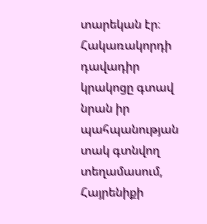տարեկան էր։ Հակառակորդի դավադիր կրակոցը գտավ նրան իր պահպանության տակ գտնվող տեղամասում, Հայրենիքի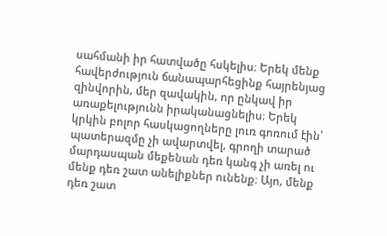սահմանի իր հատվածը հսկելիս։ Երեկ մենք հավերժություն ճանապարհեցինք հայրենյաց զինվորին, մեր զավակին, որ ընկավ իր առաքելությունն իրականացնելիս։ Երեկ կրկին բոլոր հասկացողները լուռ գոռում էին՝ պատերազմը չի ավարտվել, գրողի տարած մարդասպան մեքենան դեռ կանգ չի առել ու մենք դեռ շատ անելիքներ ունենք։ Այո, մենք դեռ շատ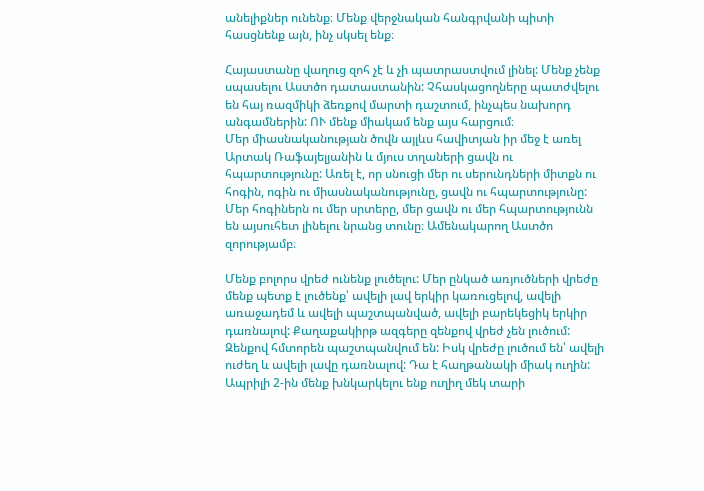անելիքներ ունենք։ Մենք վերջնական հանգրվանի պիտի հասցնենք այն, ինչ սկսել ենք։

Հայաստանը վաղուց զոհ չէ և չի պատրաստվում լինել: Մենք չենք սպասելու Աստծո դատաստանին: Չհասկացողները պատժվելու են հայ ռազմիկի ձեռքով մարտի դաշտում, ինչպես նախորդ անգամներին: ՈՒ մենք միակամ ենք այս հարցում։
Մեր միասնականության ծովն այլևս հավիտյան իր մեջ է առել Արտակ Ռաֆայելյանին և մյուս տղաների ցավն ու հպարտությունը: Առել է, որ սնուցի մեր ու սերունդների միտքն ու հոգին, ոգին ու միասնականությունը, ցավն ու հպարտությունը: Մեր հոգիներն ու մեր սրտերը, մեր ցավն ու մեր հպարտությունն են այսուհետ լինելու նրանց տունը։ Ամենակարող Աստծո զորությամբ։

Մենք բոլորս վրեժ ունենք լուծելու: Մեր ընկած առյուծների վրեժը մենք պետք է լուծենք՝ ավելի լավ երկիր կառուցելով, ավելի առաջադեմ և ավելի պաշտպանված, ավելի բարեկեցիկ երկիր դառնալով: Քաղաքակիրթ ազգերը զենքով վրեժ չեն լուծում: Զենքով հմտորեն պաշտպանվում են: Իսկ վրեժը լուծում են՝ ավելի ուժեղ և ավելի լավը դառնալով: Դա է հաղթանակի միակ ուղին:
Ապրիլի 2-ին մենք խնկարկելու ենք ուղիղ մեկ տարի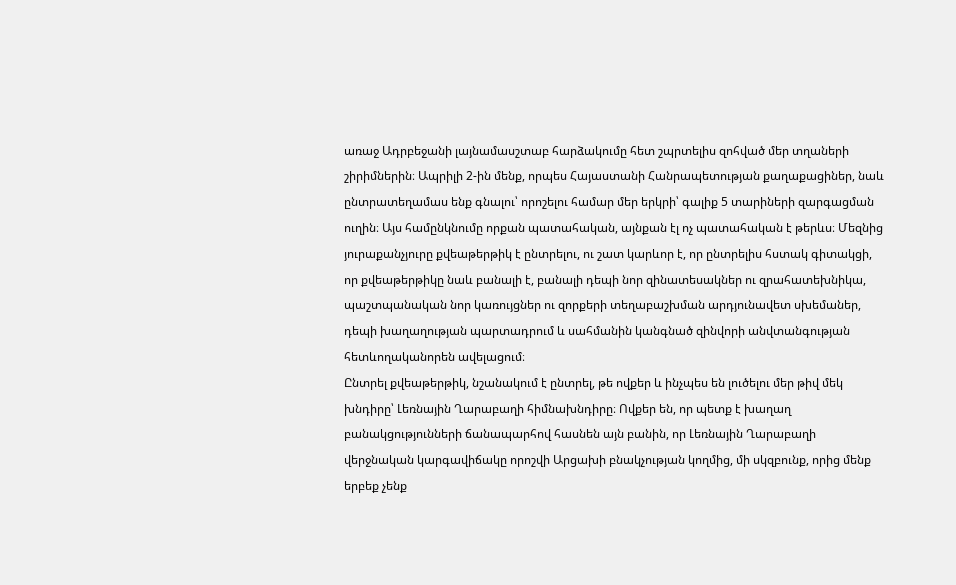առաջ Ադրբեջանի լայնամասշտաբ հարձակումը հետ շպրտելիս զոհված մեր տղաների շիրիմներին։ Ապրիլի 2-ին մենք, որպես Հայաստանի Հանրապետության քաղաքացիներ, նաև ընտրատեղամաս ենք գնալու՝ որոշելու համար մեր երկրի՝ գալիք 5 տարիների զարգացման ուղին։ Այս համընկնումը որքան պատահական, այնքան էլ ոչ պատահական է թերևս։ Մեզնից յուրաքանչյուրը քվեաթերթիկ է ընտրելու, ու շատ կարևոր է, որ ընտրելիս հստակ գիտակցի, որ քվեաթերթիկը նաև բանալի է, բանալի դեպի նոր զինատեսակներ ու զրահատեխնիկա, պաշտպանական նոր կառույցներ ու զորքերի տեղաբաշխման արդյունավետ սխեմաներ, դեպի խաղաղության պարտադրում և սահմանին կանգնած զինվորի անվտանգության հետևողականորեն ավելացում։
Ընտրել քվեաթերթիկ, նշանակում է ընտրել, թե ովքեր և ինչպես են լուծելու մեր թիվ մեկ խնդիրը՝ Լեռնային Ղարաբաղի հիմնախնդիրը։ Ովքեր են, որ պետք է խաղաղ բանակցությունների ճանապարհով հասնեն այն բանին, որ Լեռնային Ղարաբաղի վերջնական կարգավիճակը որոշվի Արցախի բնակչության կողմից, մի սկզբունք, որից մենք երբեք չենք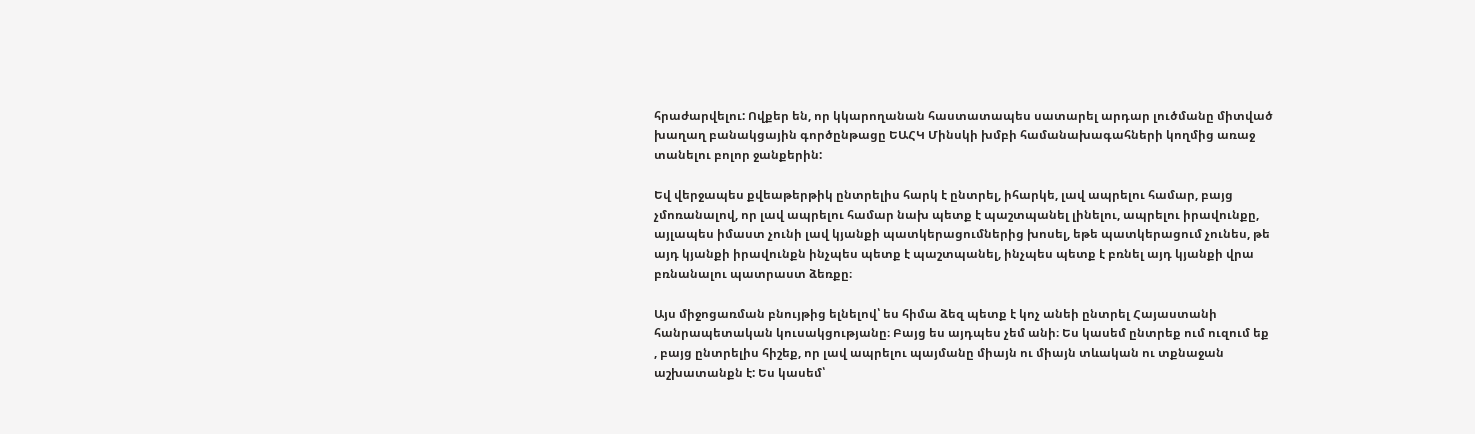հրաժարվելու: Ովքեր են, որ կկարողանան հաստատապես սատարել արդար լուծմանը միտված խաղաղ բանակցային գործընթացը ԵԱՀԿ Մինսկի խմբի համանախագահների կողմից առաջ տանելու բոլոր ջանքերին:

Եվ վերջապես քվեաթերթիկ ընտրելիս հարկ է ընտրել, իհարկե, լավ ապրելու համար, բայց չմոռանալով, որ լավ ապրելու համար նախ պետք է պաշտպանել լինելու, ապրելու իրավունքը, այլապես իմաստ չունի լավ կյանքի պատկերացումներից խոսել, եթե պատկերացում չունես, թե այդ կյանքի իրավունքն ինչպես պետք է պաշտպանել, ինչպես պետք է բռնել այդ կյանքի վրա բռնանալու պատրաստ ձեռքը։

Այս միջոցառման բնույթից ելնելով՝ ես հիմա ձեզ պետք է կոչ անեի ընտրել Հայաստանի հանրապետական կուսակցությանը։ Բայց ես այդպես չեմ անի։ Ես կասեմ ընտրեք ում ուզում եք , բայց ընտրելիս հիշեք, որ լավ ապրելու պայմանը միայն ու միայն տևական ու տքնաջան աշխատանքն է: Ես կասեմ՝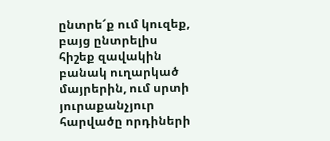ընտրե՜ք ում կուզեք, բայց ընտրելիս հիշեք զավակին բանակ ուղարկած մայրերին, ում սրտի յուրաքանչյուր հարվածը որդիների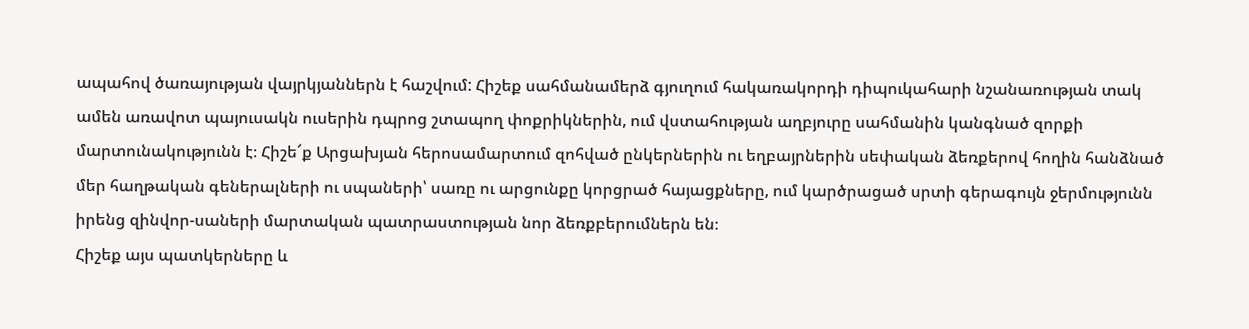ապահով ծառայության վայրկյաններն է հաշվում: Հիշեք սահմանամերձ գյուղում հակառակորդի դիպուկահարի նշանառության տակ ամեն առավոտ պայուսակն ուսերին դպրոց շտապող փոքրիկներին, ում վստահության աղբյուրը սահմանին կանգնած զորքի մարտունակությունն է։ Հիշե՜ք Արցախյան հերոսամարտում զոհված ընկերներին ու եղբայրներին սեփական ձեռքերով հողին հանձնած մեր հաղթական գեներալների ու սպաների՝ սառը ու արցունքը կորցրած հայացքները, ում կարծրացած սրտի գերագույն ջերմությունն իրենց զինվոր-սաների մարտական պատրաստության նոր ձեռքբերումներն են։
Հիշեք այս պատկերները և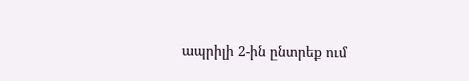ապրիլի 2-ին ընտրեք ում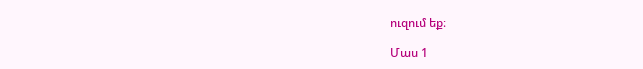ուզում եք։

Մաս 1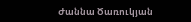Ժաննա Ծառուկյան